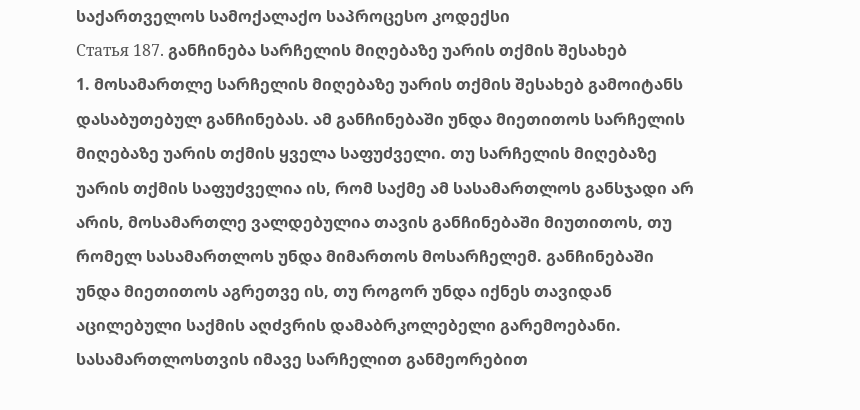საქართველოს სამოქალაქო საპროცესო კოდექსი
Статья 187. განჩინება სარჩელის მიღებაზე უარის თქმის შესახებ
1. მოსამართლე სარჩელის მიღებაზე უარის თქმის შესახებ გამოიტანს დასაბუთებულ განჩინებას. ამ განჩინებაში უნდა მიეთითოს სარჩელის მიღებაზე უარის თქმის ყველა საფუძველი. თუ სარჩელის მიღებაზე უარის თქმის საფუძველია ის, რომ საქმე ამ სასამართლოს განსჯადი არ არის, მოსამართლე ვალდებულია თავის განჩინებაში მიუთითოს, თუ რომელ სასამართლოს უნდა მიმართოს მოსარჩელემ. განჩინებაში უნდა მიეთითოს აგრეთვე ის, თუ როგორ უნდა იქნეს თავიდან აცილებული საქმის აღძვრის დამაბრკოლებელი გარემოებანი. სასამართლოსთვის იმავე სარჩელით განმეორებით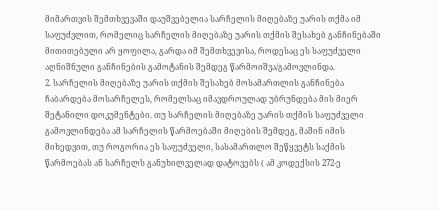მიმართვის შემთხვევაში დაუშვებელია სარჩელის მიღებაზე უარის თქმა იმ საფუძვლით, რომელიც სარჩელის მიღებაზე უარის თქმის შესახებ განჩინებაში მითითებული არ ყოფილა, გარდა იმ შემთხვევისა, როდესაც ეს საფუძველი აღნიშნული განჩინების გამოტანის შემდეგ წარმოიშვა/გამოვლინდა.
2. სარჩელის მიღებაზე უარის თქმის შესახებ მოსამართლის განჩინება ჩაბარდება მოსარჩელეს, რომელსაც იმავდროულად უბრუნდება მის მიერ შეტანილი დოკუმენტები. თუ სარჩელის მიღებაზე უარის თქმის საფუძველი გამოვლინდება ამ სარჩელის წარმოებაში მიღების შემდეგ, მაშინ იმის მიხედვით, თუ როგორია ეს საფუძველი, სასამართლო შეწყვეტს საქმის წარმოებას ან სარჩელს განუხილველად დატოვებს ( ამ კოდექსის 272-ე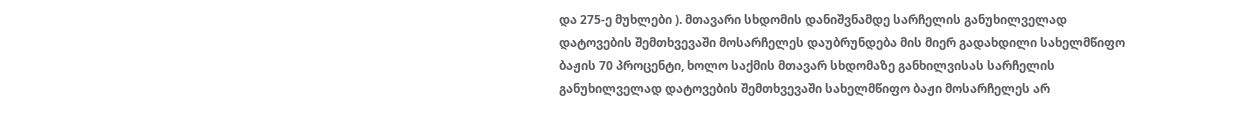და 275-ე მუხლები ). მთავარი სხდომის დანიშვნამდე სარჩელის განუხილველად დატოვების შემთხვევაში მოსარჩელეს დაუბრუნდება მის მიერ გადახდილი სახელმწიფო ბაჟის 70 პროცენტი, ხოლო საქმის მთავარ სხდომაზე განხილვისას სარჩელის განუხილველად დატოვების შემთხვევაში სახელმწიფო ბაჟი მოსარჩელეს არ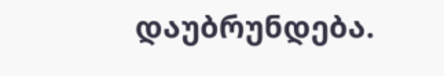დაუბრუნდება.